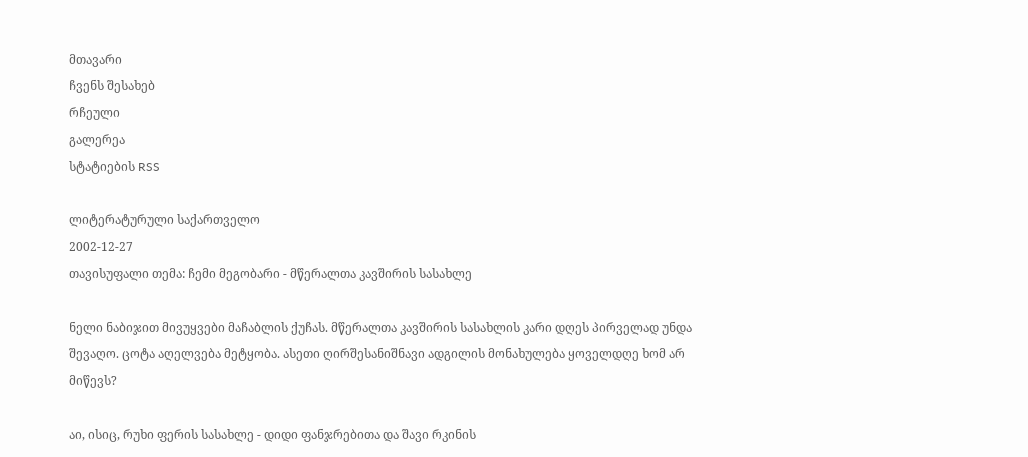მთავარი
ჩვენს შესახებ
რჩეული
გალერეა
სტატიების RSS

ლიტერატურული საქართველო
2002-12-27
თავისუფალი თემა: ჩემი მეგობარი - მწერალთა კავშირის სასახლე

ნელი ნაბიჯით მივუყვები მაჩაბლის ქუჩას. მწერალთა კავშირის სასახლის კარი დღეს პირველად უნდა შევაღო. ცოტა აღელვება მეტყობა. ასეთი ღირშესანიშნავი ადგილის მონახულება ყოველდღე ხომ არ მიწევს?

აი, ისიც, რუხი ფერის სასახლე - დიდი ფანჯრებითა და შავი რკინის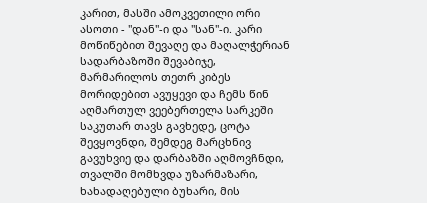კარით, მასში ამოკვეთილი ორი ასოთი - "დან"-ი და "სან"-ი. კარი მოწიწებით შევაღე და მაღალჭერიან სადარბაზოში შევაბიჯე, მარმარილოს თეთრ კიბეს მორიდებით ავუყევი და ჩემს წინ აღმართულ ვეებერთელა სარკეში საკუთარ თავს გავხედე, ცოტა შევყოვნდი, შემდეგ მარცხნივ გავუხვიე და დარბაზში აღმოვჩნდი, თვალში მომხვდა უზარმაზარი, ხახადაღებული ბუხარი, მის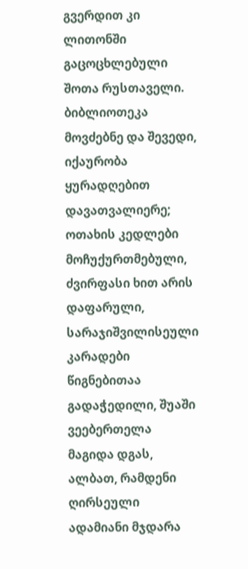გვერდით კი ლითონში გაცოცხლებული შოთა რუსთაველი. ბიბლიოთეკა მოვძებნე და შევედი, იქაურობა ყურადღებით დავათვალიერე; ოთახის კედლები მოჩუქურთმებული, ძვირფასი ხით არის დაფარული, სარაჯიშვილისეული კარადები წიგნებითაა გადაჭედილი, შუაში ვეებერთელა მაგიდა დგას, ალბათ, რამდენი ღირსეული ადამიანი მჯდარა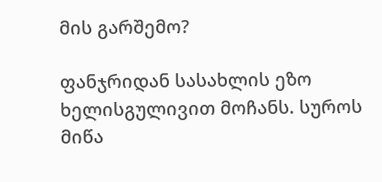მის გარშემო?

ფანჯრიდან სასახლის ეზო ხელისგულივით მოჩანს. სუროს მიწა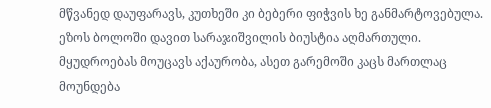მწვანედ დაუფარავს, კუთხეში კი ბებერი ფიჭვის ხე განმარტოვებულა. ეზოს ბოლოში დავით სარაჯიშვილის ბიუსტია აღმართული. მყუდროებას მოუცავს აქაურობა, ასეთ გარემოში კაცს მართლაც მოუნდება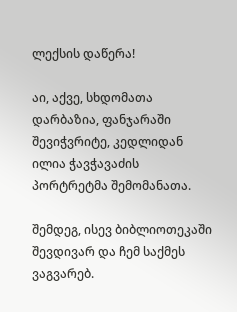ლექსის დაწერა!

აი, აქვე, სხდომათა დარბაზია, ფანჯარაში შევიჭვრიტე, კედლიდან ილია ჭავჭავაძის პორტრეტმა შემომანათა.

შემდეგ, ისევ ბიბლიოთეკაში შევდივარ და ჩემ საქმეს ვაგვარებ.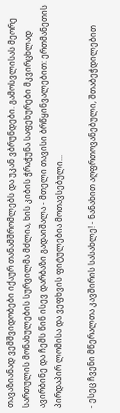თავაზიანად ვემშვიდობები იქაურ თანამშრომლებს და უკან ვბრუნდები. გამოსვლისას მეორე სართულის მონახულების სურვილმა მძლია, ხის კიბის ჭრაჭუნა საფეხურები მკვირცხლად ავირბინე და ჩემს წინ ისევ დარბაზი გადაიშალა - მთელი თავისი ბრწყინვალებით: ერთმანეთის პირდაპირ ლომისა და ვეფხვის ფიტულებია მოთავსებული...

- ესეც ჩვენი მწერალთა კავშირის სასახლე! - ნანახით აღფრთოვანებული, შთაბეჭდილებით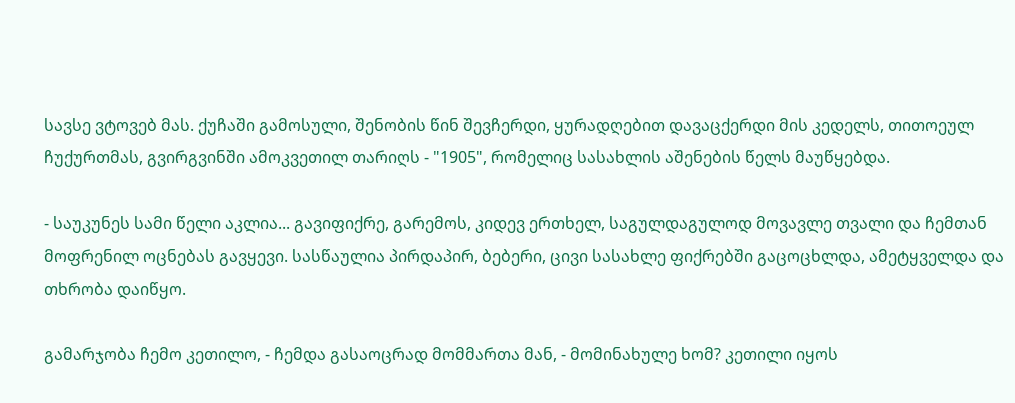სავსე ვტოვებ მას. ქუჩაში გამოსული, შენობის წინ შევჩერდი, ყურადღებით დავაცქერდი მის კედელს, თითოეულ ჩუქურთმას, გვირგვინში ამოკვეთილ თარიღს - "1905", რომელიც სასახლის აშენების წელს მაუწყებდა.

- საუკუნეს სამი წელი აკლია... გავიფიქრე, გარემოს, კიდევ ერთხელ, საგულდაგულოდ მოვავლე თვალი და ჩემთან მოფრენილ ოცნებას გავყევი. სასწაულია პირდაპირ, ბებერი, ცივი სასახლე ფიქრებში გაცოცხლდა, ამეტყველდა და თხრობა დაიწყო.

გამარჯობა ჩემო კეთილო, - ჩემდა გასაოცრად მომმართა მან, - მომინახულე ხომ? კეთილი იყოს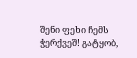შენი ფეხი ჩემს ჭერქვეშ! გატყობ,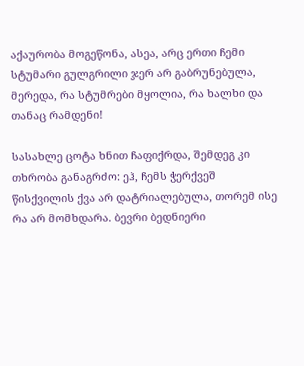აქაურობა მოგეწონა, ასეა, არც ერთი ჩემი სტუმარი გულგრილი ჯერ არ გაბრუნებულა, მერედა, რა სტუმრები მყოლია, რა ხალხი და თანაც რამდენი!

სასახლე ცოტა ხნით ჩაფიქრდა, შემდეგ კი თხრობა განაგრძო: ეჰ, ჩემს ჭერქვეშ წისქვილის ქვა არ დატრიალებულა, თორემ ისე რა არ მომხდარა. ბევრი ბედნიერი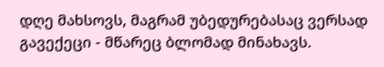დღე მახსოვს, მაგრამ უბედურებასაც ვერსად გავექეცი - მწარეც ბლომად მინახავს.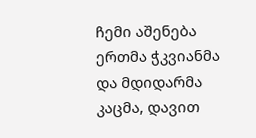ჩემი აშენება ერთმა ჭკვიანმა და მდიდარმა კაცმა, დავით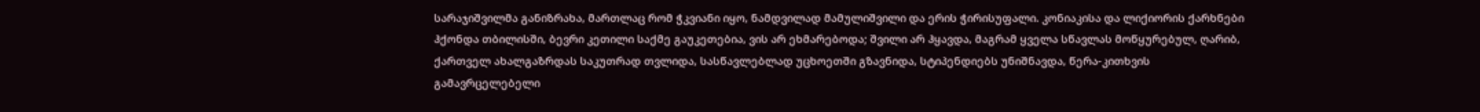სარაჯიშვილმა განიზრახა, მართლაც რომ ჭკვიანი იყო, ნამდვილად მამულიშვილი და ერის ჭირისუფალი. კონიაკისა და ლიქიორის ქარხნები ჰქონდა თბილისში, ბევრი კეთილი საქმე გაუკეთებია, ვის არ ეხმარებოდა; შვილი არ ჰყავდა, მაგრამ ყველა სწავლას მოწყურებულ, ღარიბ, ქართველ ახალგაზრდას საკუთრად თვლიდა, სასწავლებლად უცხოეთში გზავნიდა, სტიპენდიებს უნიშნავდა, წერა-კითხვის გამავრცელებელი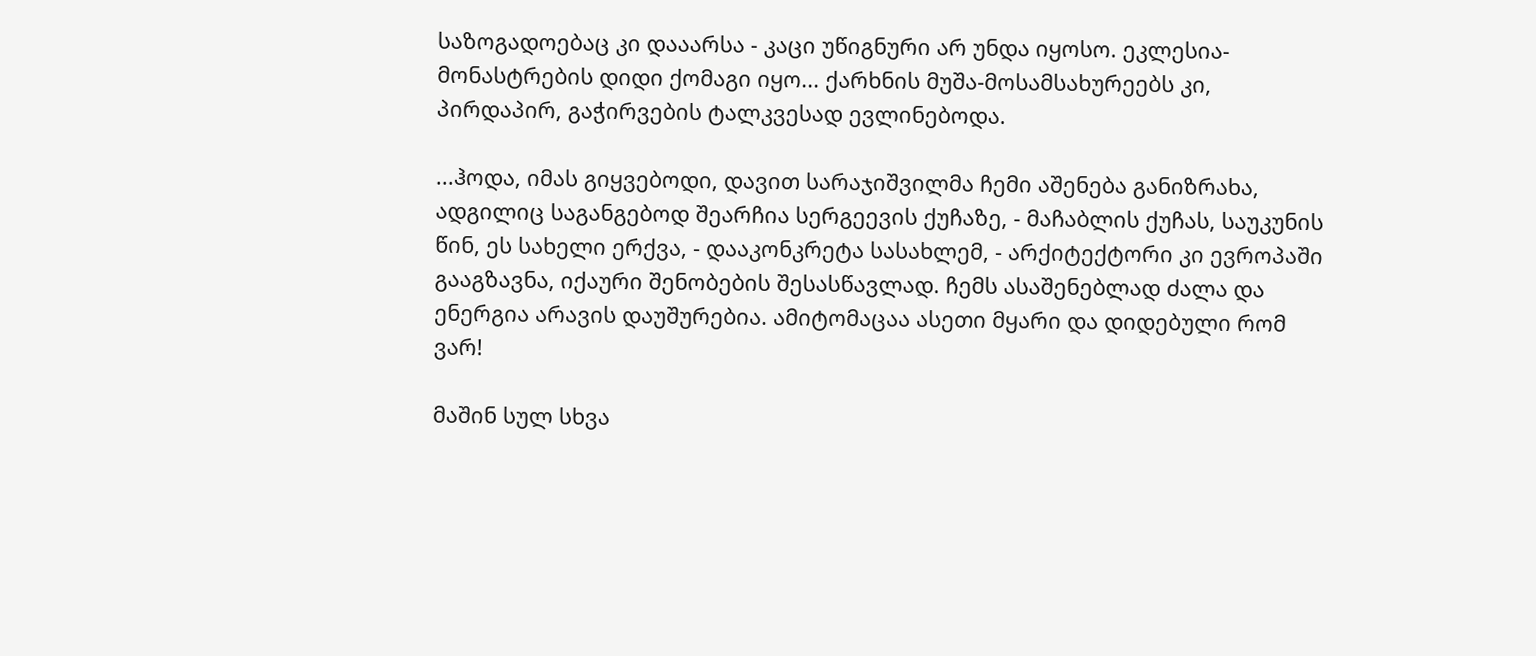საზოგადოებაც კი დააარსა - კაცი უწიგნური არ უნდა იყოსო. ეკლესია-მონასტრების დიდი ქომაგი იყო... ქარხნის მუშა-მოსამსახურეებს კი, პირდაპირ, გაჭირვების ტალკვესად ევლინებოდა.

...ჰოდა, იმას გიყვებოდი, დავით სარაჯიშვილმა ჩემი აშენება განიზრახა, ადგილიც საგანგებოდ შეარჩია სერგეევის ქუჩაზე, - მაჩაბლის ქუჩას, საუკუნის წინ, ეს სახელი ერქვა, - დააკონკრეტა სასახლემ, - არქიტექტორი კი ევროპაში გააგზავნა, იქაური შენობების შესასწავლად. ჩემს ასაშენებლად ძალა და ენერგია არავის დაუშურებია. ამიტომაცაა ასეთი მყარი და დიდებული რომ ვარ!

მაშინ სულ სხვა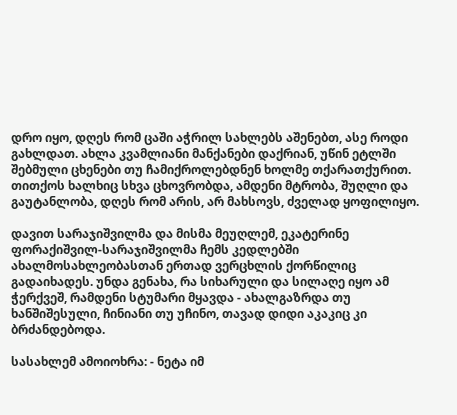დრო იყო, დღეს რომ ცაში აჭრილ სახლებს აშენებთ, ასე როდი გახლდათ. ახლა კვამლიანი მანქანები დაქრიან, უწინ ეტლში შებმული ცხენები თუ ჩამიქროლებდნენ ხოლმე თქარათქურით. თითქოს ხალხიც სხვა ცხოვრობდა, ამდენი მტრობა, შუღლი და გაუტანლობა, დღეს რომ არის, არ მახსოვს, ძველად ყოფილიყო.

დავით სარაჯიშვილმა და მისმა მეუღლემ, ეკატერინე ფორაქიშვილ-სარაჯიშვილმა ჩემს კედლებში ახალმოსახლეობასთან ერთად ვერცხლის ქორწილიც გადაიხადეს. უნდა გენახა, რა სიხარული და სილაღე იყო ამ ჭერქვეშ, რამდენი სტუმარი მყავდა - ახალგაზრდა თუ ხანშიშესული, ჩინიანი თუ უჩინო, თავად დიდი აკაკიც კი ბრძანდებოდა.

სასახლემ ამოიოხრა: - ნეტა იმ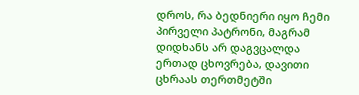დროს, რა ბედნიერი იყო ჩემი პირველი პატრონი, მაგრამ დიდხანს არ დაგვცალდა ერთად ცხოვრება, დავითი ცხრაას თერთმეტში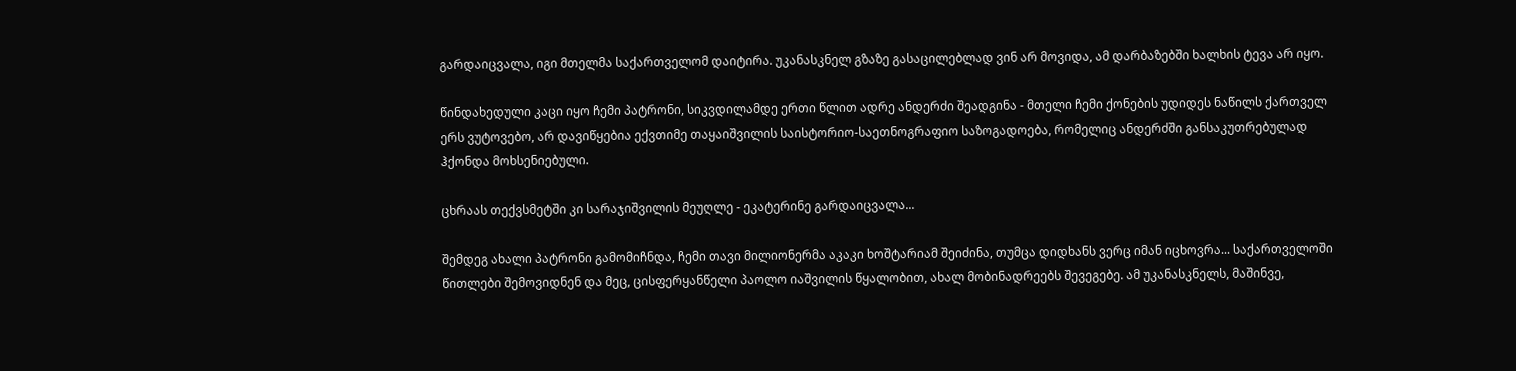გარდაიცვალა, იგი მთელმა საქართველომ დაიტირა. უკანასკნელ გზაზე გასაცილებლად ვინ არ მოვიდა, ამ დარბაზებში ხალხის ტევა არ იყო.

წინდახედული კაცი იყო ჩემი პატრონი, სიკვდილამდე ერთი წლით ადრე ანდერძი შეადგინა - მთელი ჩემი ქონების უდიდეს ნაწილს ქართველ ერს ვუტოვებო, არ დავიწყებია ექვთიმე თაყაიშვილის საისტორიო-საეთნოგრაფიო საზოგადოება, რომელიც ანდერძში განსაკუთრებულად ჰქონდა მოხსენიებული.

ცხრაას თექვსმეტში კი სარაჯიშვილის მეუღლე - ეკატერინე გარდაიცვალა...

შემდეგ ახალი პატრონი გამომიჩნდა, ჩემი თავი მილიონერმა აკაკი ხოშტარიამ შეიძინა, თუმცა დიდხანს ვერც იმან იცხოვრა... საქართველოში წითლები შემოვიდნენ და მეც, ცისფერყანწელი პაოლო იაშვილის წყალობით, ახალ მობინადრეებს შევეგებე. ამ უკანასკნელს, მაშინვე,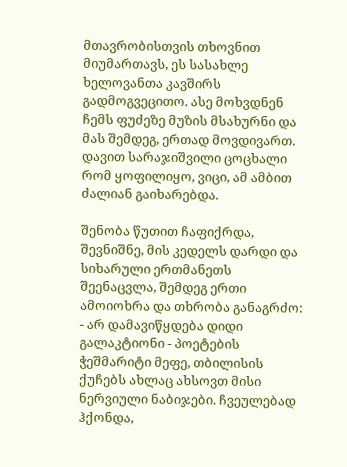მთავრობისთვის თხოვნით მიუმართავს, ეს სასახლე ხელოვანთა კავშირს გადმოგვეცითო. ასე მოხვდნენ ჩემს ფუძეზე მუზის მსახურნი და მას შემდეგ, ერთად მოვდივართ. დავით სარაჯიშვილი ცოცხალი რომ ყოფილიყო, ვიცი, ამ ამბით ძალიან გაიხარებდა.

შენობა წუთით ჩაფიქრდა, შევნიშნე, მის კედელს დარდი და სიხარული ერთმანეთს შეენაცვლა, შემდეგ ერთი ამოიოხრა და თხრობა განაგრძო: - არ დამავიწყდება დიდი გალაკტიონი - პოეტების ჭეშმარიტი მეფე, თბილისის ქუჩებს ახლაც ახსოვთ მისი ნერვიული ნაბიჯები. ჩვეულებად ჰქონდა,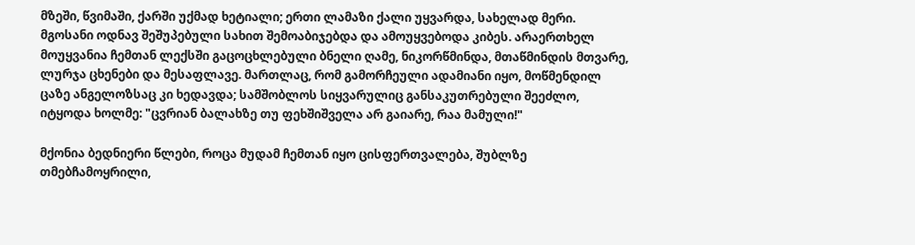მზეში, წვიმაში, ქარში უქმად ხეტიალი; ერთი ლამაზი ქალი უყვარდა, სახელად მერი. მგოსანი ოდნავ შეშუპებული სახით შემოაბიჯებდა და ამოუყვებოდა კიბეს. არაერთხელ მოუყვანია ჩემთან ლექსში გაცოცხლებული ბნელი ღამე, ნიკორწმინდა, მთაწმინდის მთვარე, ლურჯა ცხენები და მესაფლავე. მართლაც, რომ გამორჩეული ადამიანი იყო, მოწმენდილ ცაზე ანგელოზსაც კი ხედავდა; სამშობლოს სიყვარულიც განსაკუთრებული შეეძლო, იტყოდა ხოლმე: "ცვრიან ბალახზე თუ ფეხშიშველა არ გაიარე, რაა მამული!"

მქონია ბედნიერი წლები, როცა მუდამ ჩემთან იყო ცისფერთვალება, შუბლზე თმებჩამოყრილი,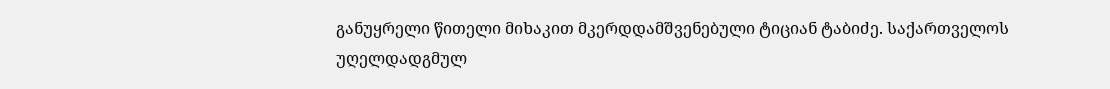განუყრელი წითელი მიხაკით მკერდდამშვენებული ტიციან ტაბიძე. საქართველოს უღელდადგმულ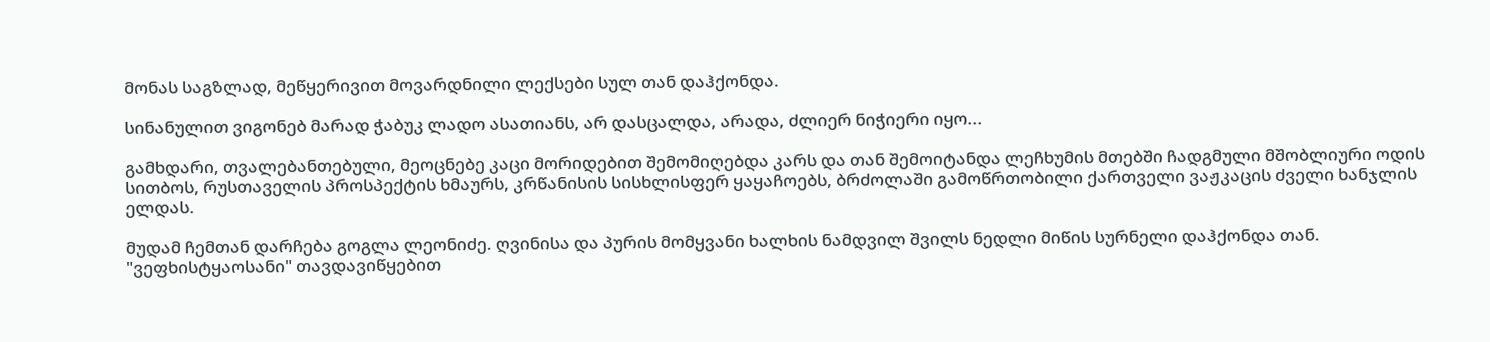მონას საგზლად, მეწყერივით მოვარდნილი ლექსები სულ თან დაჰქონდა.

სინანულით ვიგონებ მარად ჭაბუკ ლადო ასათიანს, არ დასცალდა, არადა, ძლიერ ნიჭიერი იყო...

გამხდარი, თვალებანთებული, მეოცნებე კაცი მორიდებით შემომიღებდა კარს და თან შემოიტანდა ლეჩხუმის მთებში ჩადგმული მშობლიური ოდის სითბოს, რუსთაველის პროსპექტის ხმაურს, კრწანისის სისხლისფერ ყაყაჩოებს, ბრძოლაში გამოწრთობილი ქართველი ვაჟკაცის ძველი ხანჯლის ელდას.

მუდამ ჩემთან დარჩება გოგლა ლეონიძე. ღვინისა და პურის მომყვანი ხალხის ნამდვილ შვილს ნედლი მიწის სურნელი დაჰქონდა თან. "ვეფხისტყაოსანი" თავდავიწყებით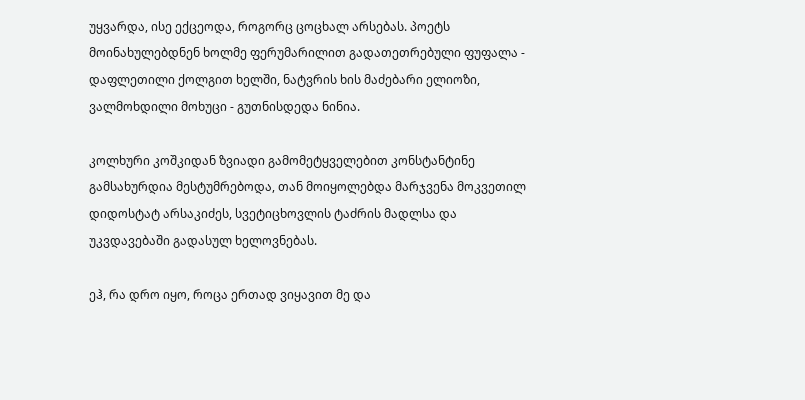უყვარდა, ისე ექცეოდა, როგორც ცოცხალ არსებას. პოეტს მოინახულებდნენ ხოლმე ფერუმარილით გადათეთრებული ფუფალა - დაფლეთილი ქოლგით ხელში, ნატვრის ხის მაძებარი ელიოზი, ვალმოხდილი მოხუცი - გუთნისდედა ნინია.

კოლხური კოშკიდან ზვიადი გამომეტყველებით კონსტანტინე გამსახურდია მესტუმრებოდა, თან მოიყოლებდა მარჯვენა მოკვეთილ დიდოსტატ არსაკიძეს, სვეტიცხოვლის ტაძრის მადლსა და უკვდავებაში გადასულ ხელოვნებას.

ეჰ, რა დრო იყო, როცა ერთად ვიყავით მე და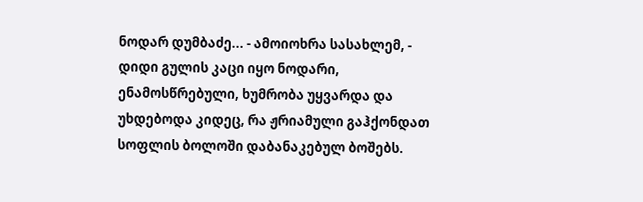ნოდარ დუმბაძე... - ამოიოხრა სასახლემ, - დიდი გულის კაცი იყო ნოდარი, ენამოსწრებული, ხუმრობა უყვარდა და უხდებოდა კიდეც, რა ჟრიამული გაჰქონდათ სოფლის ბოლოში დაბანაკებულ ბოშებს.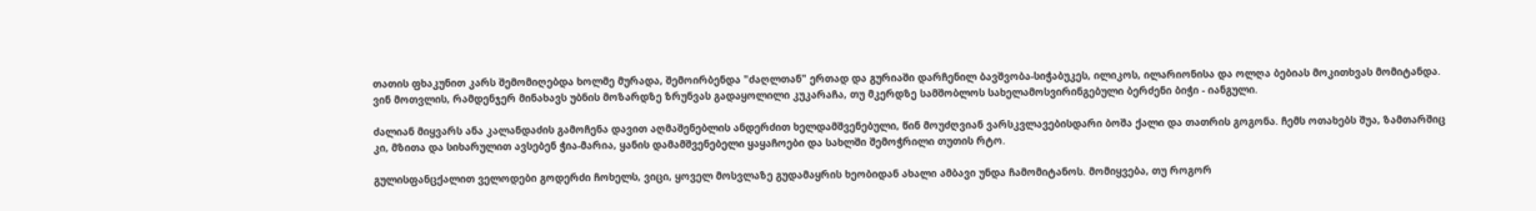თათის ფხაკუნით კარს შემომიღებდა ხოლმე მურადა, შემოირბენდა "ძაღლთან" ერთად და გურიაში დარჩენილ ბავშვობა-სიჭაბუკეს, ილიკოს, ილარიონისა და ოლღა ბებიას მოკითხვას მომიტანდა. ვინ მოთვლის, რამდენჯერ მინახავს უბნის მოზარდზე ზრუნვას გადაყოლილი კუკარაჩა, თუ მკერდზე სამშობლოს სახელამოსვირინგებული ბერძენი ბიჭი - იანგული.

ძალიან მიყვარს ანა კალანდაძის გამოჩენა დავით აღმაშენებლის ანდერძით ხელდამშვენებული, წინ მოუძღვიან ვარსკვლავებისდარი ბოშა ქალი და თათრის გოგონა. ჩემს ოთახებს შუა, ზამთარშიც კი, მზითა და სიხარულით ავსებენ ჭია-მარია, ყანის დამამშვენებელი ყაყაჩოები და სახლში შემოჭრილი თუთის რტო.

გულისფანცქალით ველოდები გოდერძი ჩოხელს, ვიცი, ყოველ მოსვლაზე გუდამაყრის ხეობიდან ახალი ამბავი უნდა ჩამომიტანოს. მომიყვება, თუ როგორ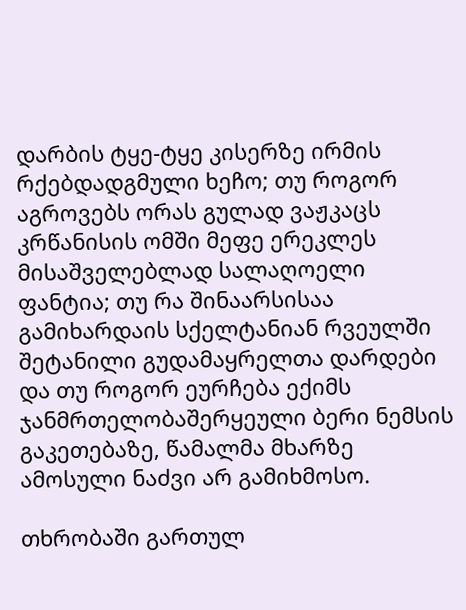დარბის ტყე-ტყე კისერზე ირმის რქებდადგმული ხეჩო; თუ როგორ აგროვებს ორას გულად ვაჟკაცს კრწანისის ომში მეფე ერეკლეს მისაშველებლად სალაღოელი ფანტია; თუ რა შინაარსისაა გამიხარდაის სქელტანიან რვეულში შეტანილი გუდამაყრელთა დარდები და თუ როგორ ეურჩება ექიმს ჯანმრთელობაშერყეული ბერი ნემსის გაკეთებაზე, წამალმა მხარზე ამოსული ნაძვი არ გამიხმოსო.

თხრობაში გართულ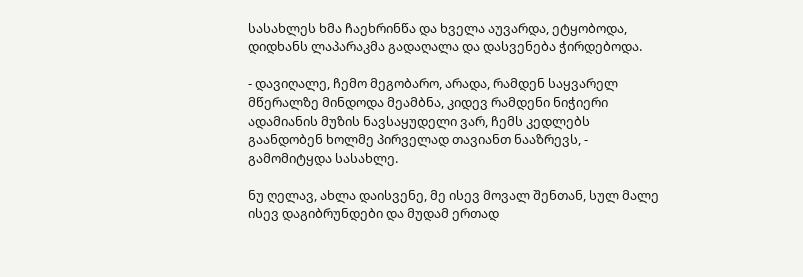სასახლეს ხმა ჩაეხრინწა და ხველა აუვარდა, ეტყობოდა, დიდხანს ლაპარაკმა გადაღალა და დასვენება ჭირდებოდა.

- დავიღალე, ჩემო მეგობარო, არადა, რამდენ საყვარელ მწერალზე მინდოდა მეამბნა, კიდევ რამდენი ნიჭიერი ადამიანის მუზის ნავსაყუდელი ვარ, ჩემს კედლებს გაანდობენ ხოლმე პირველად თავიანთ ნააზრევს, - გამომიტყდა სასახლე.

ნუ ღელავ, ახლა დაისვენე, მე ისევ მოვალ შენთან, სულ მალე ისევ დაგიბრუნდები და მუდამ ერთად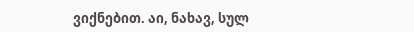ვიქნებით. აი, ნახავ, სულ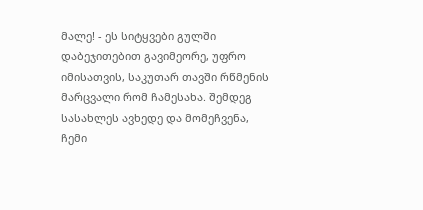მალე! - ეს სიტყვები გულში დაბეჯითებით გავიმეორე, უფრო იმისათვის, საკუთარ თავში რწმენის მარცვალი რომ ჩამესახა. შემდეგ სასახლეს ავხედე და მომეჩვენა, ჩემი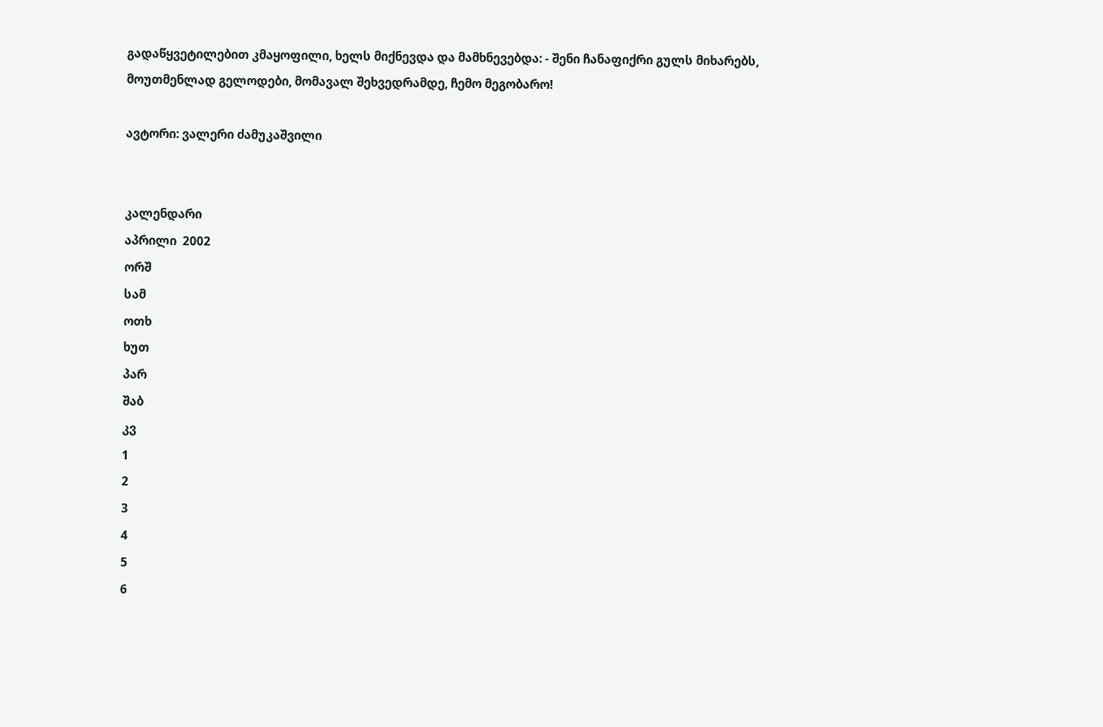გადაწყვეტილებით კმაყოფილი, ხელს მიქნევდა და მამხნევებდა: - შენი ჩანაფიქრი გულს მიხარებს, მოუთმენლად გელოდები, მომავალ შეხვედრამდე, ჩემო მეგობარო!

ავტორი: ვალერი ძამუკაშვილი


კალენდარი
აპრილი  2002
ორშ
სამ
ოთხ
ხუთ
პარ
შაბ
კვ
1
2
3
4
5
6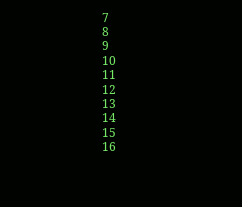7
8
9
10
11
12
13
14
15
16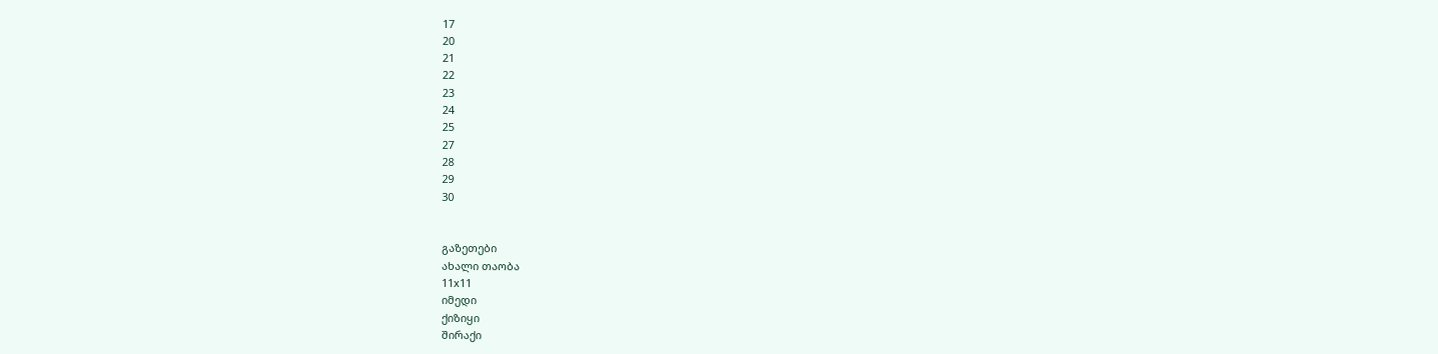17
20
21
22
23
24
25
27
28
29
30


გაზეთები
ახალი თაობა
11x11
იმედი
ქიზიყი
შირაქი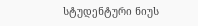სტუდენტური ნიუს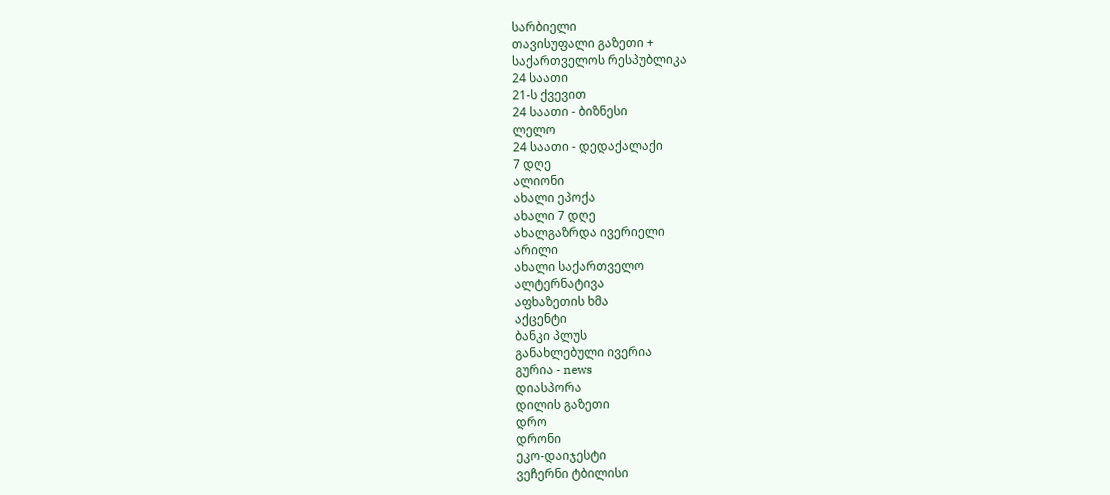სარბიელი
თავისუფალი გაზეთი +
საქართველოს რესპუბლიკა
24 საათი
21-ს ქვევით
24 საათი - ბიზნესი
ლელო
24 საათი - დედაქალაქი
7 დღე
ალიონი
ახალი ეპოქა
ახალი 7 დღე
ახალგაზრდა ივერიელი
არილი
ახალი საქართველო
ალტერნატივა
აფხაზეთის ხმა
აქცენტი
ბანკი პლუს
განახლებული ივერია
გურია - news
დიასპორა
დილის გაზეთი
დრო
დრონი
ეკო-დაიჯესტი
ვეჩერნი ტბილისი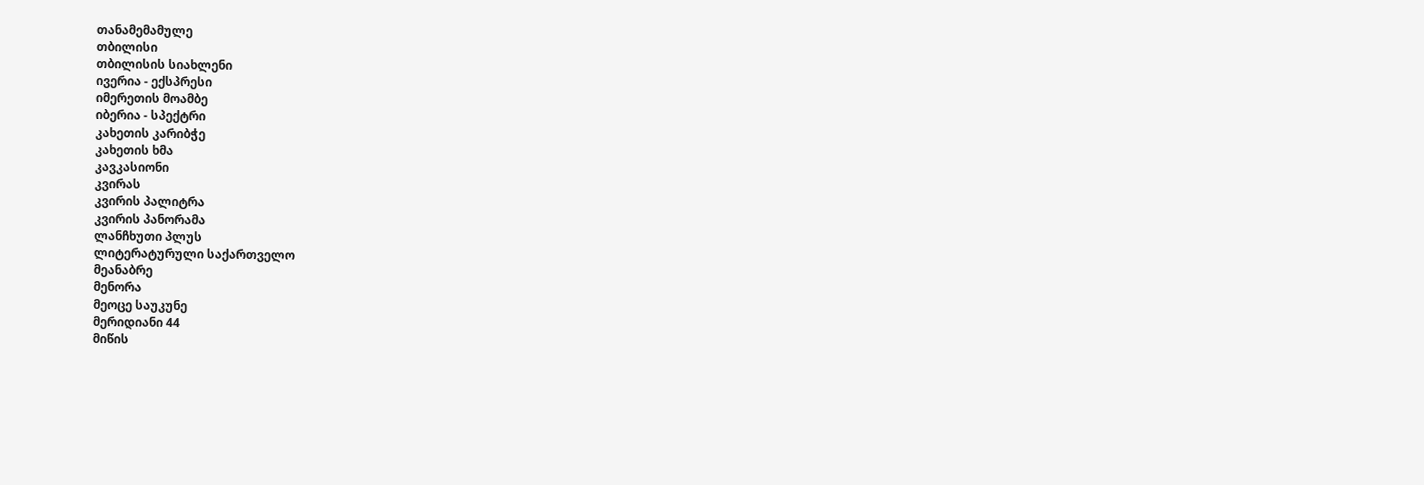თანამემამულე
თბილისი
თბილისის სიახლენი
ივერია - ექსპრესი
იმერეთის მოამბე
იბერია - სპექტრი
კახეთის კარიბჭე
კახეთის ხმა
კავკასიონი
კვირას
კვირის პალიტრა
კვირის პანორამა
ლანჩხუთი პლუს
ლიტერატურული საქართველო
მეანაბრე
მენორა
მეოცე საუკუნე
მერიდიანი 44
მიწის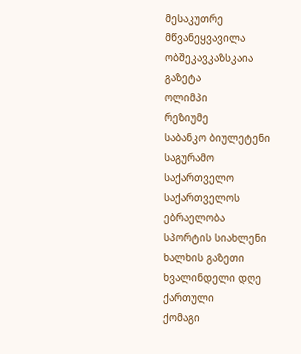მესაკუთრე
მწვანეყვავილა
ობშეკავკაზსკაია გაზეტა
ოლიმპი
რეზიუმე
საბანკო ბიულეტენი
საგურამო
საქართველო
საქართველოს ებრაელობა
სპორტის სიახლენი
ხალხის გაზეთი
ხვალინდელი დღე
ქართული
ქომაგი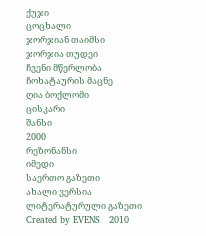ქუჯი
ცოცხალი
ჯორჯიან თაიმსი
ჯორჯია თუდეი
ჩვენი მწერლობა
ჩოხატაურის მაცნე
ღია ბოქლომი
ცისკარი
შანსი
2000
რეზონანსი
იმედი
საერთო გაზეთი
ახალი ვერსია
ლიტერატურული გაზეთი
Created by EVENS   2010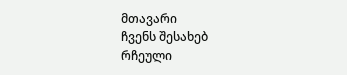მთავარი
ჩვენს შესახებ
რჩეული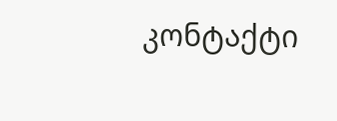კონტაქტი